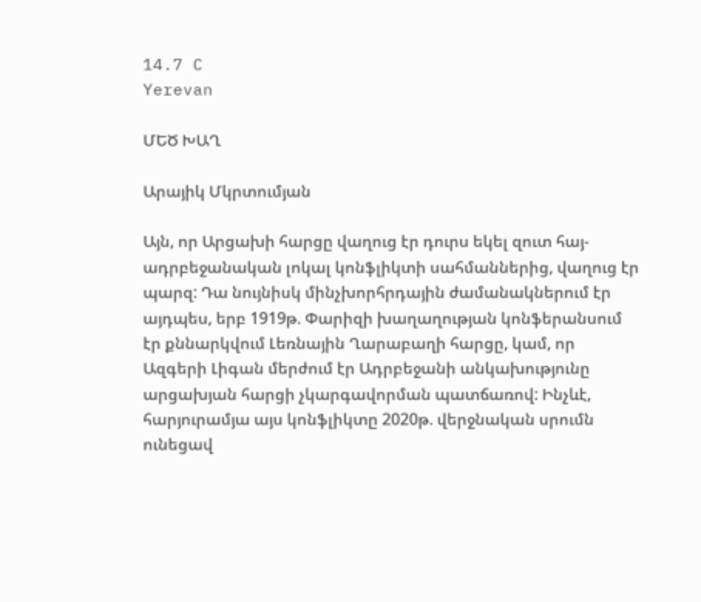14.7 C
Yerevan

ՄԵԾ ԽԱՂ

Արայիկ Մկրտումյան

Այն, որ Արցախի հարցը վաղուց էր դուրս եկել զուտ հայ-ադրբեջանական լոկալ կոնֆլիկտի սահմաններից, վաղուց էր պարզ: Դա նույնիսկ մինչխորհրդային ժամանակներում էր այդպես, երբ 1919թ. Փարիզի խաղաղության կոնֆերանսում էր քննարկվում Լեռնային Ղարաբաղի հարցը, կամ, որ Ազգերի Լիգան մերժում էր Ադրբեջանի անկախությունը արցախյան հարցի չկարգավորման պատճառով: Ինչևէ, հարյուրամյա այս կոնֆլիկտը 2020թ. վերջնական սրումն ունեցավ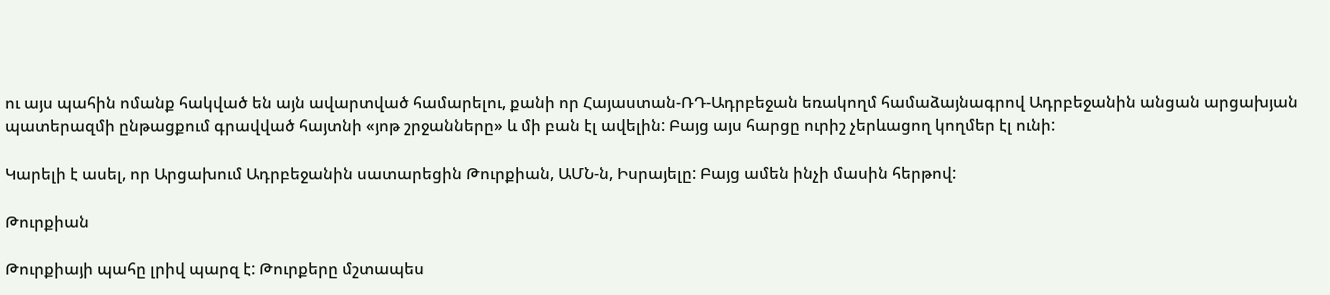ու այս պահին ոմանք հակված են այն ավարտված համարելու, քանի որ Հայաստան-ՌԴ-Ադրբեջան եռակողմ համաձայնագրով Ադրբեջանին անցան արցախյան պատերազմի ընթացքում գրավված հայտնի «յոթ շրջանները» և մի բան էլ ավելին: Բայց այս հարցը ուրիշ չերևացող կողմեր էլ ունի:

Կարելի է ասել, որ Արցախում Ադրբեջանին սատարեցին Թուրքիան, ԱՄՆ‑ն, Իսրայելը: Բայց ամեն ինչի մասին հերթով:

Թուրքիան

Թուրքիայի պահը լրիվ պարզ է: Թուրքերը մշտապես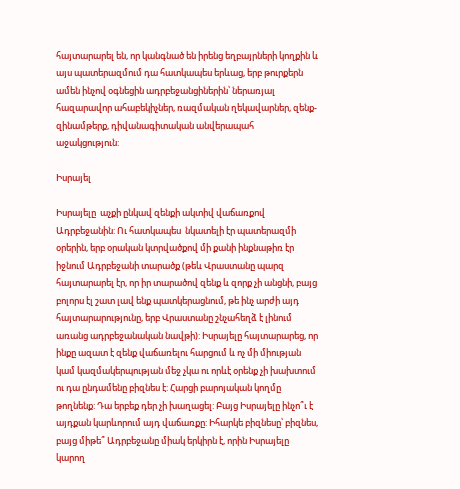հայտարարել են, որ կանգնած են իրենց եղբայրների կողքին և այս պատերազմում դա հատկապես երևաց, երբ թուրքերն ամեն ինչով օգնեցին ադրբեջանցիներին՝ ներառյալ հազարավոր ահաբեկիչներ, ռազմական ղեկավարներ, զենք-զինամթերք, դիվանագիտական անվերապահ աջակցություն:

Իսրայել

Իսրայելը  աչքի ընկավ զենքի ակտիվ վաճառքով Ադրբեջանին: Ու հատկապես  նկատելի էր պատերազմի օրերին, երբ օրական կտրվածքով մի քանի ինքնաթիռ էր իջնում Ադրբեջանի տարածք (թեև Վրաստանը պարզ հայտարարել էր, որ իր տարածով զենք և զորք չի անցնի, բայց բոլորս էլ շատ լավ ենք պատկերացնում, թե ինչ արժի այդ հայտարարությունը, երբ Վրաստանը շնչահեղձ է լինում առանց ադրբեջանական նավթի): Իսրայելը հայտարարեց, որ ինքը ազատ է զենք վաճառելու հարցում և ոչ մի միության կամ կազմակերպության մեջ չկա ու որևէ օրենք չի խախտում ու դա ընդամենը բիզնես է: Հարցի բարոյական կողմը թողնենք: Դա երբեք դեր չի խաղացել: Բայց Իսրայելը ինչո՞ւ է այդքան կարևորում այդ վաճառքը: Իհարկե բիզնեսը՝ բիզնես, բայց միթե՞ Ադրբեջանը միակ երկիրն է, որին Իսրայելը կարող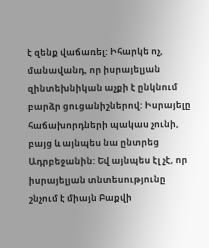է զենք վաճառել: Իհարկե ոչ, մանավանդ, որ իսրայելյան զինտեխնիկան աչքի է ընկնում բարձր ցուցանիշներով: Իսրայելը հաճախորդների պակաս չունի, բայց և այնպես նա ընտրեց Ադրբեջանին: Եվ այնպես էլ չէ, որ իսրայելյան տնտեսությունը շնչում է միայն Բաքվի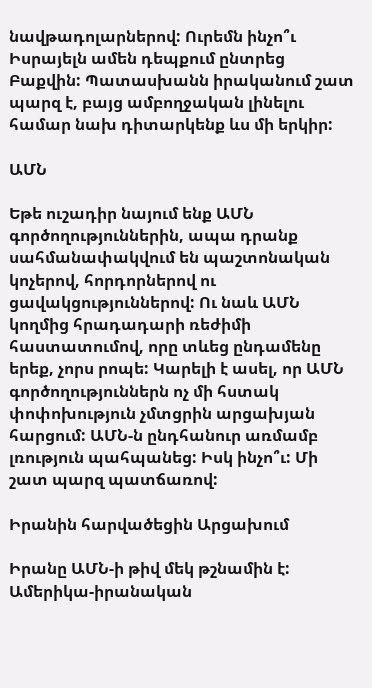նավթադոլարներով: Ուրեմն ինչո՞ւ Իսրայելն ամեն դեպքում ընտրեց Բաքվին: Պատասխանն իրականում շատ պարզ է, բայց ամբողջական լինելու համար նախ դիտարկենք ևս մի երկիր:

ԱՄՆ

Եթե ուշադիր նայում ենք ԱՄՆ գործողություններին, ապա դրանք սահմանափակվում են պաշտոնական կոչերով, հորդորներով ու ցավակցություններով: Ու նաև ԱՄՆ կողմից հրադադարի ռեժիմի հաստատումով, որը տևեց ընդամենը երեք, չորս րոպե: Կարելի է ասել, որ ԱՄՆ գործողություններն ոչ մի հստակ փոփոխություն չմտցրին արցախյան հարցում: ԱՄՆ‑ն ընդհանուր առմամբ լռություն պահպանեց: Իսկ ինչո՞ւ: Մի շատ պարզ պատճառով:

Իրանին հարվածեցին Արցախում

Իրանը ԱՄՆ‑ի թիվ մեկ թշնամին է: Ամերիկա-իրանական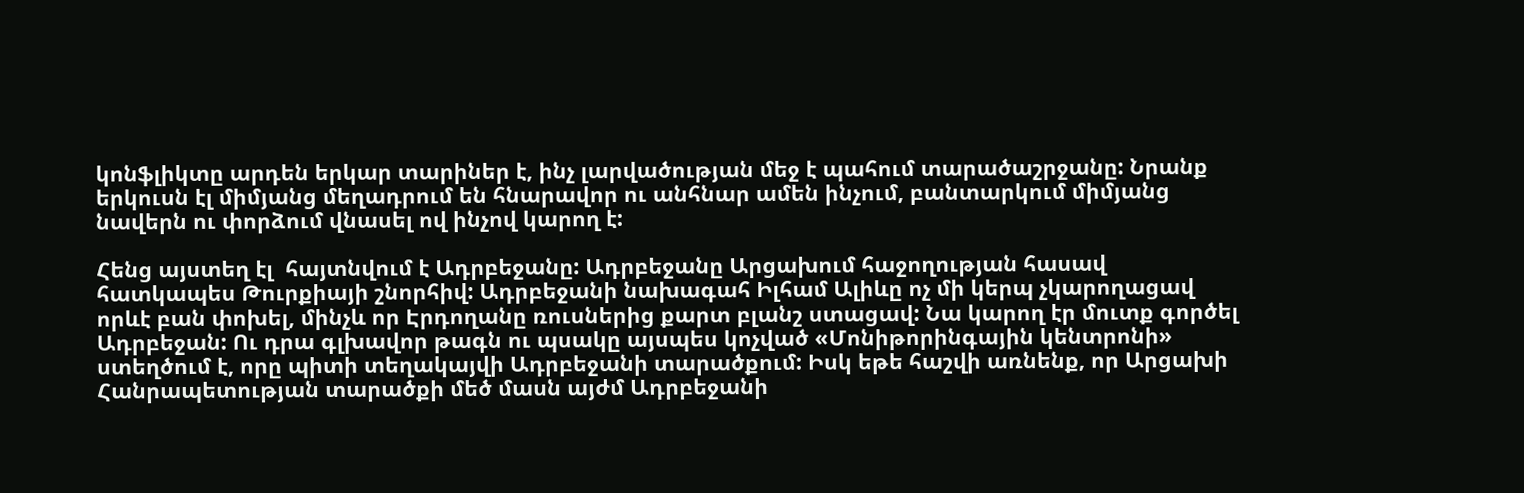կոնֆլիկտը արդեն երկար տարիներ է, ինչ լարվածության մեջ է պահում տարածաշրջանը: Նրանք երկուսն էլ միմյանց մեղադրում են հնարավոր ու անհնար ամեն ինչում, բանտարկում միմյանց նավերն ու փորձում վնասել ով ինչով կարող է:

Հենց այստեղ էլ  հայտնվում է Ադրբեջանը: Ադրբեջանը Արցախում հաջողության հասավ հատկապես Թուրքիայի շնորհիվ: Ադրբեջանի նախագահ Իլհամ Ալիևը ոչ մի կերպ չկարողացավ որևէ բան փոխել, մինչև որ Էրդողանը ռուսներից քարտ բլանշ ստացավ: Նա կարող էր մուտք գործել Ադրբեջան: Ու դրա գլխավոր թագն ու պսակը այսպես կոչված «Մոնիթորինգային կենտրոնի» ստեղծում է, որը պիտի տեղակայվի Ադրբեջանի տարածքում: Իսկ եթե հաշվի առնենք, որ Արցախի Հանրապետության տարածքի մեծ մասն այժմ Ադրբեջանի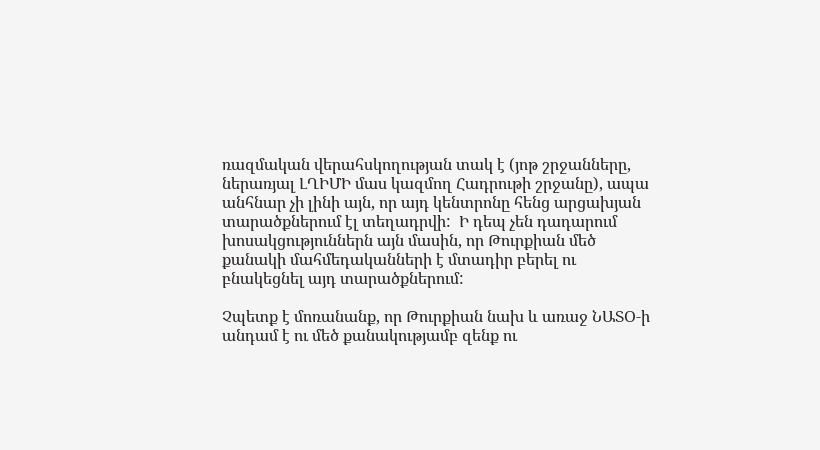ռազմական վերահսկողության տակ է (յոթ շրջանները, ներառյալ ԼՂԻՄԻ մաս կազմող Հադրութի շրջանը), ապա անհնար չի լինի այն, որ այդ կենտրոնը հենց արցախյան տարածքներում էլ տեղադրվի:  Ի դեպ չեն դադարում խոսակցություններն այն մասին, որ Թուրքիան մեծ քանակի մահմեդականների է մտադիր բերել ու բնակեցնել այդ տարածքներում:

Չպետք է մոռանանք, որ Թուրքիան նախ և առաջ ՆԱՏՕ‑ի անդամ է ու մեծ քանակությամբ զենք ու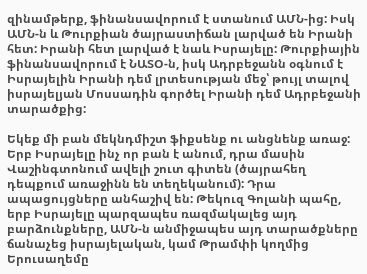զինամթերք, ֆինանսավորում է ստանում ԱՄՆ-ից: Իսկ ԱՄՆ‑ն և Թուրքիան ծայրաստիճան լարված են Իրանի հետ: Իրանի հետ լարված է նաև Իսրայելը: Թուրքիային ֆինանսավորում է ՆԱՏՕ‑ն, իսկ Ադրբեջանն օգնում է Իսրայելին Իրանի դեմ լրտեսության մեջ՝ թույլ տալով իսրայելյան Մոսսադին գործել Իրանի դեմ Ադրբեջանի տարածքից:

Եկեք մի բան մեկնդմիշտ ֆիքսենք ու անցնենք առաջ: Երբ Իսրայելը ինչ որ բան է անում, դրա մասին Վաշինգտոնում ավելի շուտ գիտեն (ծայրահեղ դեպքում առաջինն են տեղեկանում): Դրա ապացույցները անհաշիվ են: Թեկուզ Գոլանի պահը, երբ Իսրայելը պարզապես ռազմակալեց այդ բարձունքները, ԱՄՆ‑ն անմիջապես այդ տարածքները ճանաչեց իսրայելական, կամ Թրամփի կողմից Երուսաղեմը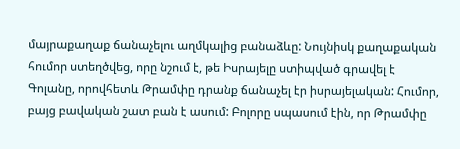մայրաքաղաք ճանաչելու աղմկալից բանաձևը: Նույնիսկ քաղաքական հումոր ստեղծվեց, որը նշում է, թե Իսրայելը ստիպված գրավել է Գոլանը, որովհետև Թրամփը դրանք ճանաչել էր իսրայելական: Հումոր, բայց բավական շատ բան է ասում: Բոլորը սպասում էին, որ Թրամփը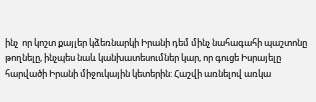ինչ  որ կոշտ քայլեր կձեռնարկի Իրանի դեմ մինչ նահագահի պաշտոնը թողնելը, ինչպես նաև կանխատեսումներ կար, որ գուցե Իսրայելը հարվածի Իրանի միջուկային կետերին: Հաշվի առնելով առկա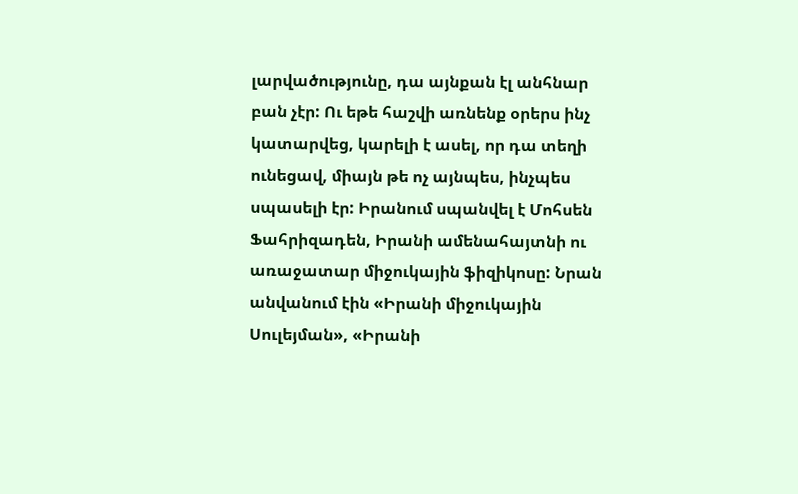լարվածությունը, դա այնքան էլ անհնար բան չէր: Ու եթե հաշվի առնենք օրերս ինչ կատարվեց, կարելի է ասել, որ դա տեղի ունեցավ, միայն թե ոչ այնպես, ինչպես սպասելի էր: Իրանում սպանվել է Մոհսեն Ֆահրիզադեն, Իրանի ամենահայտնի ու առաջատար միջուկային ֆիզիկոսը: Նրան անվանում էին «Իրանի միջուկային Սուլեյման», «Իրանի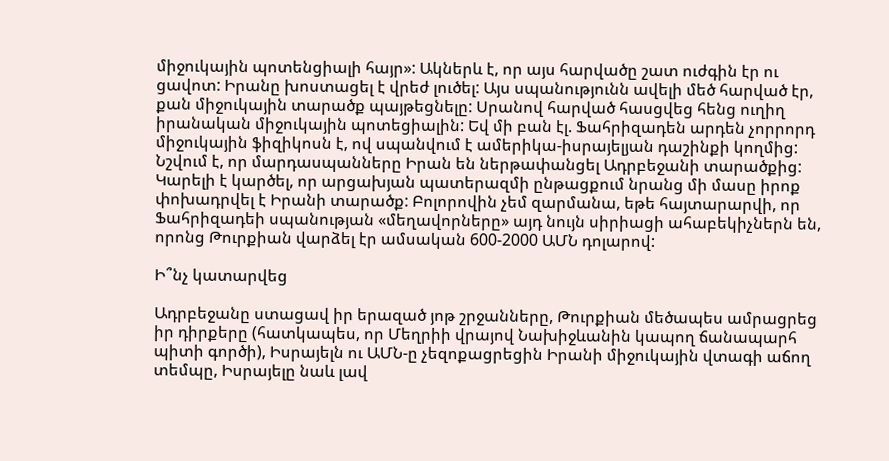միջուկային պոտենցիալի հայր»: Ակներև է, որ այս հարվածը շատ ուժգին էր ու ցավոտ: Իրանը խոստացել է վրեժ լուծել: Այս սպանությունն ավելի մեծ հարված էր, քան միջուկային տարածք պայթեցնելը: Սրանով հարված հասցվեց հենց ուղիղ իրանական միջուկային պոտեցիալին: Եվ մի բան էլ. Ֆահրիզադեն արդեն չորրորդ միջուկային ֆիզիկոսն է, ով սպանվում է ամերիկա-իսրայելյան դաշինքի կողմից: Նշվում է, որ մարդասպանները Իրան են ներթափանցել Ադրբեջանի տարածքից: Կարելի է կարծել, որ արցախյան պատերազմի ընթացքում նրանց մի մասը իրոք փոխադրվել է Իրանի տարածք: Բոլորովին չեմ զարմանա, եթե հայտարարվի, որ Ֆահրիզադեի սպանության «մեղավորները» այդ նույն սիրիացի ահաբեկիչներն են, որոնց Թուրքիան վարձել էր ամսական 600‑2000 ԱՄՆ դոլարով:

Ի՞նչ կատարվեց

Ադրբեջանը ստացավ իր երազած յոթ շրջանները, Թուրքիան մեծապես ամրացրեց իր դիրքերը (հատկապես, որ Մեղրիի վրայով Նախիջևանին կապող ճանապարհ պիտի գործի), Իսրայելն ու ԱՄՆ‑ը չեզոքացրեցին Իրանի միջուկային վտագի աճող տեմպը, Իսրայելը նաև լավ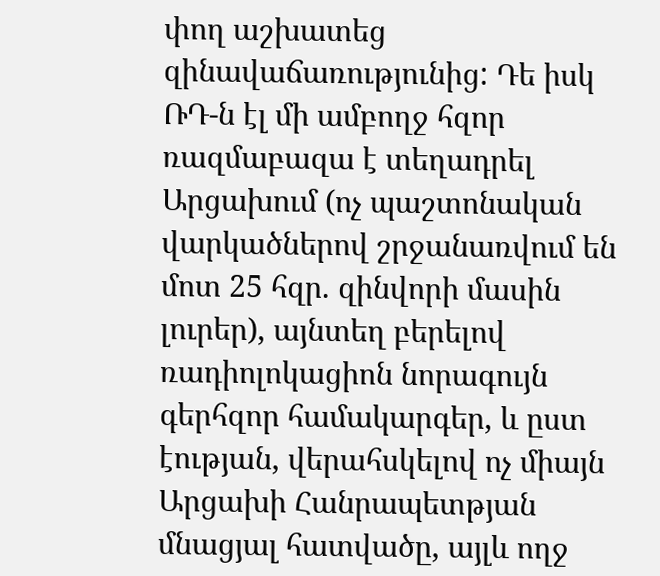փող աշխատեց զինավաճառությունից: Դե իսկ ՌԴ‑ն էլ մի ամբողջ հզոր ռազմաբազա է տեղադրել Արցախում (ոչ պաշտոնական վարկածներով շրջանառվում են մոտ 25 հզր. զինվորի մասին լուրեր), այնտեղ բերելով ռադիոլոկացիոն նորագույն գերհզոր համակարգեր, և ըստ էության, վերահսկելով ոչ միայն Արցախի Հանրապետթյան մնացյալ հատվածը, այլև ողջ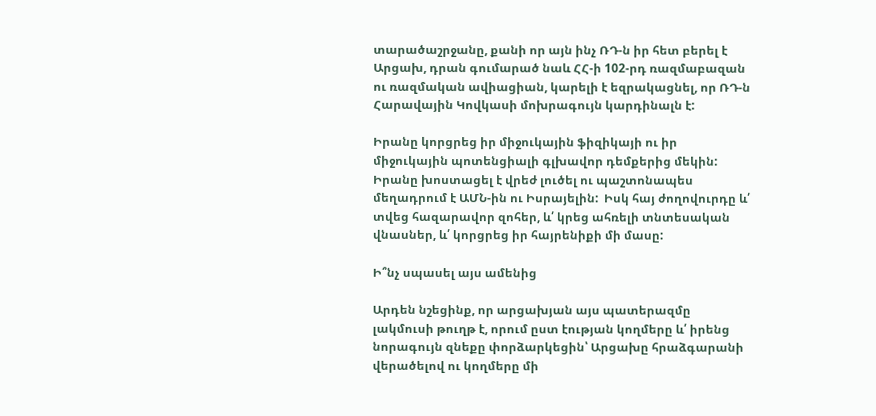տարածաշրջանը, քանի որ այն ինչ ՌԴ‑ն իր հետ բերել է Արցախ, դրան գումարած նաև ՀՀ‑ի 102-րդ ռազմաբազան ու ռազմական ավիացիան, կարելի է եզրակացնել, որ ՌԴ‑ն Հարավային Կովկասի մոխրագույն կարդինալն է:

Իրանը կորցրեց իր միջուկային ֆիզիկայի ու իր միջուկային պոտենցիալի գլխավոր դեմքերից մեկին: Իրանը խոստացել է վրեժ լուծել ու պաշտոնապես մեղադրում է ԱՄՆ-ին ու Իսրայելին:  Իսկ հայ ժողովուրդը և՛ տվեց հազարավոր զոհեր, և՛ կրեց ահռելի տնտեսական վնասներ, և՛ կորցրեց իր հայրենիքի մի մասը:

Ի՞նչ սպասել այս ամենից

Արդեն նշեցինք, որ արցախյան այս պատերազմը լակմուսի թուղթ է, որում ըստ էության կողմերը և՛ իրենց նորագույն զնեքը փորձարկեցին՝ Արցախը հրաձգարանի վերածելով ու կողմերը մի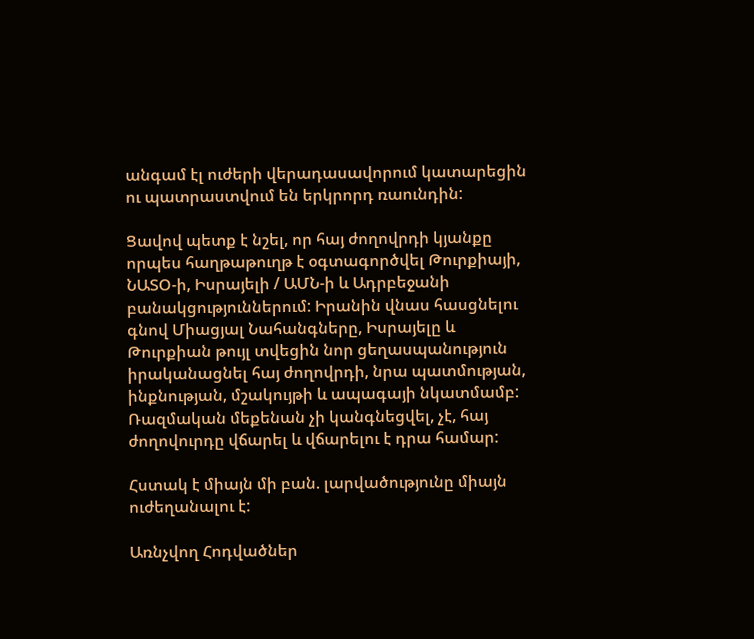անգամ էլ ուժերի վերադասավորում կատարեցին ու պատրաստվում են երկրորդ ռաունդին:

Ցավով պետք է նշել, որ հայ ժողովրդի կյանքը որպես հաղթաթուղթ է օգտագործվել Թուրքիայի, ՆԱՏՕ‑ի, Իսրայելի / ԱՄՆ‑ի և Ադրբեջանի բանակցություններում: Իրանին վնաս հասցնելու գնով Միացյալ Նահանգները, Իսրայելը և Թուրքիան թույլ տվեցին նոր ցեղասպանություն իրականացնել հայ ժողովրդի, նրա պատմության, ինքնության, մշակույթի և ապագայի նկատմամբ: Ռազմական մեքենան չի կանգնեցվել, չէ, հայ ժողովուրդը վճարել և վճարելու է դրա համար:

Հստակ է միայն մի բան. լարվածությունը միայն ուժեղանալու է:

Առնչվող Հոդվածներ